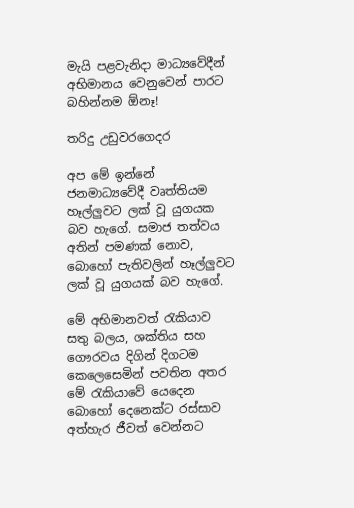මැයි පළවැනිදා මාධ්‍යවේදීන් අභිමානය වෙනුවෙන් පාරට බහින්නම ඕනෑ!

තරිදු උඩුවරගෙදර

අප මේ ඉන්නේ ජනමාධ්‍යවේදී වෘත්තියම හෑල්ලුවට ලක් වූ යුගයක බව හැගේ. සමාජ තත්වය අතින් පමණක් නොව, බොහෝ පැතිවලින් හෑල්ලුවට ලක් වූ යුගයක් බව හැගේ.

මේ අභිමානවත් රැකියාව සතු බලය, ශක්තිය සහ ගෞරවය දිගින් දිගටම කෙලෙසෙමින් පවතින අතර මේ රැකියාවේ යෙදෙන බොහෝ දෙනෙක්ට රස්සාව අත්හැර ජීවත් වෙන්නට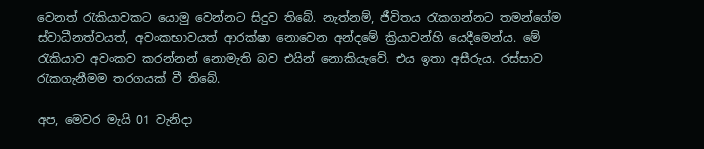වෙනත් රැකියාවකට යොමු වෙන්නට සිදුව තිබේ. නැත්නම්, ජීවිතය රැකගන්නට තමන්ගේම ස්වාධීනත්වයත්, අවංකභාවයත් ආරක්ෂා නොවෙන අන්දමේ ක්‍රියාවන්හි යෙදීමෙන්ය. මේ රැකියාව අවංකව කරන්නන් නොමැති බව එයින් නොකියැවේ. එය ඉතා අසීරුය. රස්සාව රැකගැනීමම තරගයක් වී තිබේ.

අප, මෙවර මැයි 01 වැනිදා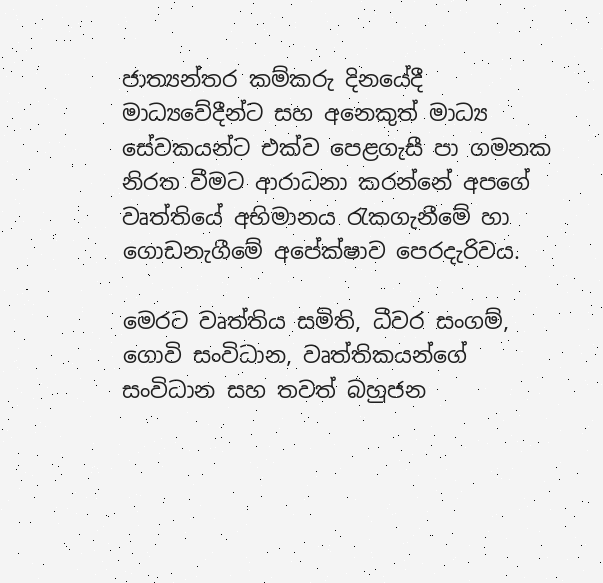ජාත්‍යන්තර කම්කරු දිනයේදී මාධ්‍යවේදීන්ට සහ අනෙකුත් මාධ්‍ය සේවකයන්ට එක්ව පෙළගැසී පා ගමනක නිරත වීමට ආරාධනා කරන්නේ අපගේ වෘත්තියේ අභිමානය රැකගැනීමේ හා ගොඩනැගීමේ අපේක්ෂාව පෙරදැරිවය.

මෙරට වෘත්තිය සමිති, ධීවර සංගම්, ගොවි සංවිධාන, වෘත්තිකයන්ගේ සංවිධාන සහ තවත් බහුජන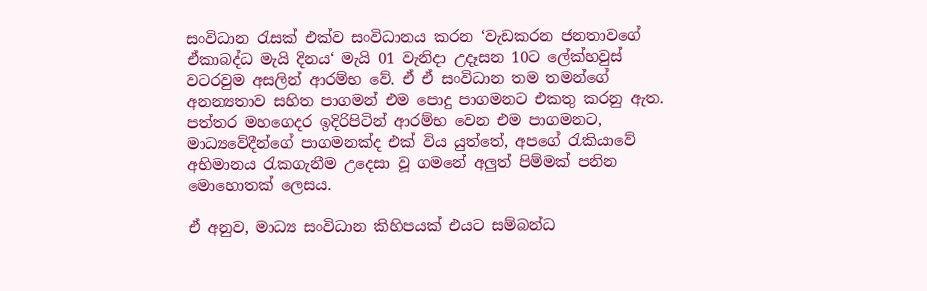සංවිධාන රැසක් එක්ව සංවිධානය කරන ‘වැඩකරන ජනතාවගේ ඒකාබද්ධ මැයි දිනය‘ මැයි 01 වැනිදා උදෑසන 10ට ලේක්හවුස් වටරවුම අසලින් ආරම්භ වේ. ඒ ඒ සංවිධාන තම තමන්ගේ අනන්‍යතාව සහිත පාගමන් එම පොදු පාගමනට එකතු කරනු ඇත. පත්තර මහගෙදර ඉදිරිපිටින් ආරම්භ වෙන එම පාගමනට, මාධ්‍යවේදීන්ගේ පාගමනක්ද එක් විය යුත්තේ, අපගේ රැකියාවේ අභිමානය රැකගැනීම උදෙසා වූ ගමනේ අලුත් පිම්මක් පනින මොහොතක් ලෙසය.

ඒ අනුව, මාධ්‍ය සංවිධාන කිහිපයක් එයට සම්බන්ධ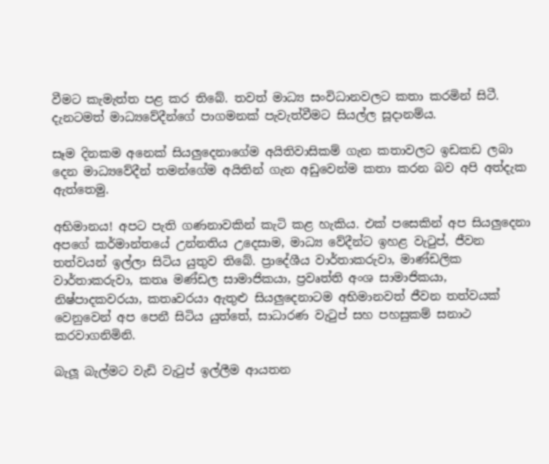වීමට කැමැත්ත පළ කර තිබේ. තවත් මාධ්‍ය සංවිධානවලට කතා කරමින් සිටී. දැනටමත් මාධ්‍යවේදීන්ගේ පාගමනක් පැවැත්වීමට සියල්ල සූදානම්ය.

සෑම දිනකම අනෙක් සියලුදෙනාගේම අයිතිවාසිකම් ගැන කතාවලට ඉඩකඩ ලබා දෙන මාධ්‍යවේදීන් තමන්ගේම අයිතින් ගැන අඩුවෙන්ම කතා කරන බව අපි අත්දැක ඇත්තෙමු.

අභිමානය! අපට පැති ගණනාවකින් කැටි කළ හැකිය. එක් පසෙකින් අප සියලුදෙනා අපගේ කර්මාන්තයේ උන්නතිය උදෙසාම, මාධ්‍ය වේදීන්ට ඉහළ වැටුප්, ජීවන තත්වයන් ඉල්ලා සිටිය යුතුව තිබේ. ප්‍රාදේශීය වාර්තාකරුවා, මාණ්ඩලික වාර්තාකරුවා, කතෘ මණ්ඩල සාමාජිකයා, ප්‍රවෘත්ති අංශ සාමාජිකයා, නිෂ්පාදකවරයා, කතෘවරයා ඇතුළු සියලුදෙනාටම අභිමානවත් ජීවන තත්වයක් වෙනුවෙන් අප පෙනී සිටිය යුත්තේ, සාධාරණ වැටුප් සහ පහසුකම් සනාථ කරවාගනිමිනි.

බැලූ බැල්මට වැඩි වැටුප් ඉල්ලීම ආයතන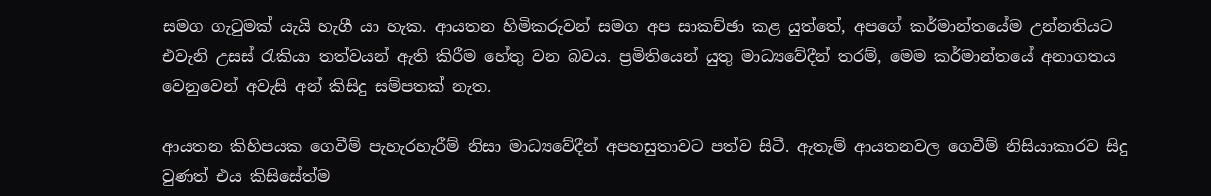සමග ගැටුමක් යැයි හැගී යා හැක. ආයතන හිමිකරුවන් සමග අප සාකච්ඡා කළ යුත්තේ, අපගේ කර්මාන්තයේම උන්නතියට එවැනි උසස් රැකියා තත්වයන් ඇති කිරීම හේතු වන බවය. ප්‍රමිතියෙන් යුතු මාධ්‍යවේදීන් තරම්, මෙම කර්මාන්තයේ අනාගතය වෙනුවෙන් අවැසි අන් කිසිදු සම්පතක් නැත.

ආයතන කිහිපයක ගෙවීම් පැහැරහැරීම් නිසා මාධ්‍යවේදීන් අපහසුතාවට පත්ව සිටී. ඇතැම් ආයතනවල ගෙවීම් නිසියාකාරව සිදු වුණත් එය කිසිසේත්ම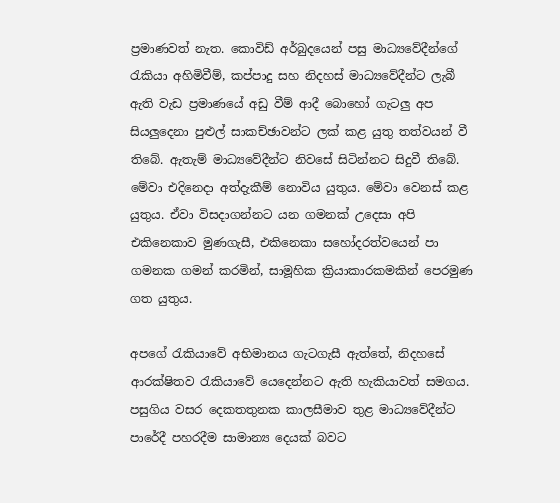ප්‍රමාණවත් නැත. කොවිඩ් අර්බුදයෙන් පසු මාධ්‍යවේදීන්ගේ රැකියා අහිමිවීම්, කප්පාදු සහ නිදහස් මාධ්‍යවේදීන්ට ලැබී ඇති වැඩ ප්‍රමාණයේ අඩු වීම් ආදී බොහෝ ගැටලු අප සියලුදෙනා පුළුල් සාකච්ඡාවන්ට ලක් කළ යුතු තත්වයන් වී තිබේ. ඇතැම් මාධ්‍යවේදීන්ට නිවසේ සිටින්නට සිදුවී තිබේ. මේවා එදිනෙදා අත්දැකීම් නොවිය යුතුය. මේවා වෙනස් කළ යුතුය. ඒවා විසදාගන්නට යන ගමනක් උදෙසා අපි එකිනෙකාව මුණගැසී, එකිනෙකා සහෝදරත්වයෙන් පා ගමනක ගමන් කරමින්, සාමූහික ක්‍රියාකාරකමකින් පෙරමුණ ගත යුතුය.

අපගේ රැකියාවේ අභිමානය ගැටගැසී ඇත්තේ, නිදහසේ ආරක්ෂිතව රැකියාවේ යෙදෙන්නට ඇති හැකියාවත් සමගය. පසුගිය වසර දෙකතතුනක කාලසීමාව තුළ මාධ්‍යවේදීන්ට පාරේදී පහරදීම සාමාන්‍ය දෙයක් බවට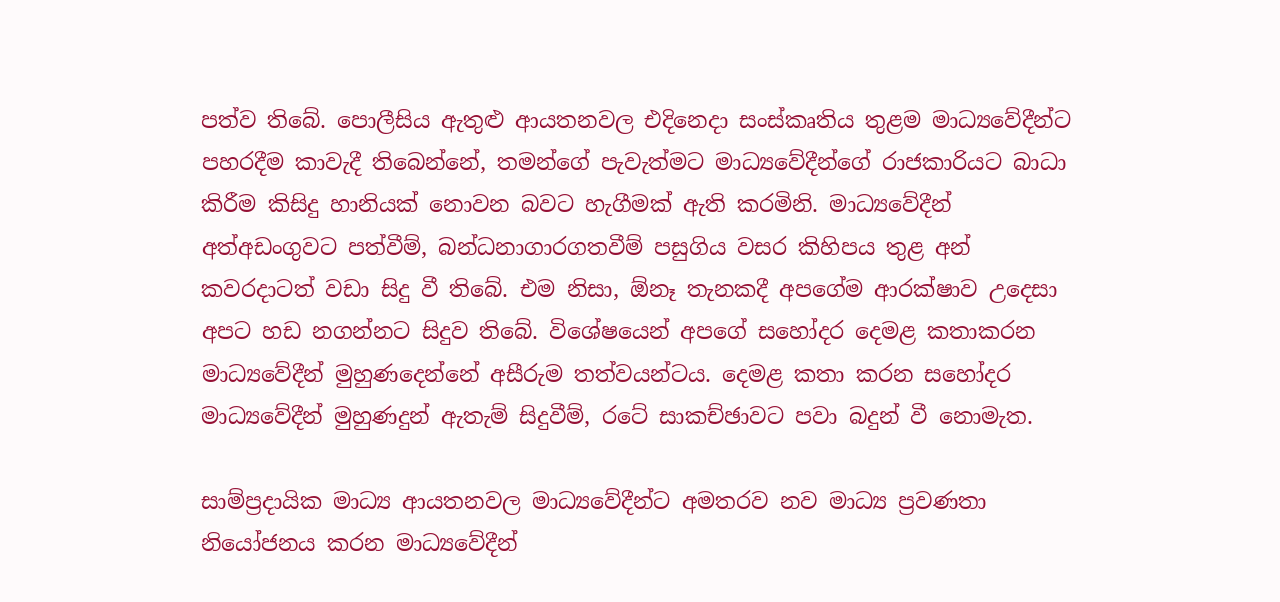පත්ව තිබේ. පොලීසිය ඇතුළු ආයතනවල එදිනෙදා සංස්කෘතිය තුළම මාධ්‍යවේදීන්ට පහරදීම කාවැදී තිබෙන්නේ, තමන්ගේ පැවැත්මට මාධ්‍යවේදීන්ගේ රාජකාරියට බාධා කිරීම කිසිදු හානියක් නොවන බවට හැගීමක් ඇති කරමිනි. මාධ්‍යවේදීන් අත්අඩංගුවට පත්වීම්, බන්ධනාගාරගතවීම් පසුගිය වසර කිහිපය තුළ අන් කවරදාටත් වඩා සිදු වී තිබේ. එම නිසා, ඕනෑ තැනකදී අපගේම ආරක්ෂාව උදෙසා අපට හඩ නගන්නට සිදුව තිබේ. විශේෂයෙන් අපගේ සහෝදර දෙමළ කතාකරන මාධ්‍යවේදීන් මුහුණදෙන්නේ අසීරුම තත්වයන්ටය. දෙමළ කතා කරන සහෝදර මාධ්‍යවේදීන් මුහුණදුන් ඇතැම් සිදුවීම්, රටේ සාකච්ඡාවට පවා බදුන් වී නොමැත.

සාම්ප්‍රදායික මාධ්‍ය ආයතනවල මාධ්‍යවේදීන්ට අමතරව නව මාධ්‍ය ප්‍රවණතා නියෝජනය කරන මාධ්‍යවේදීන්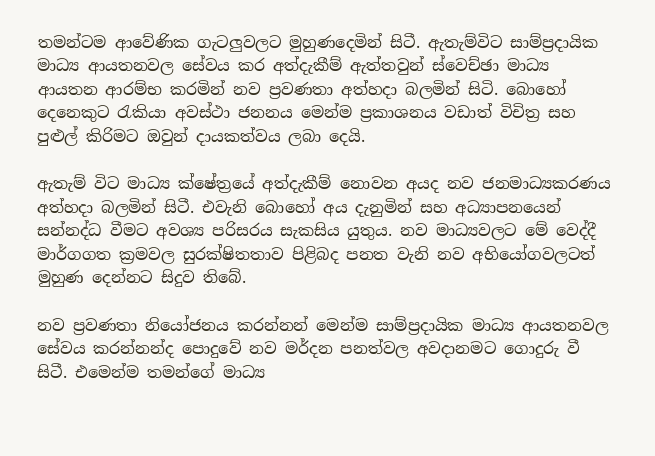තමන්ටම ආවේණික ගැටලුවලට මුහුණදෙමින් සිටී. ඇතැම්විට සාම්ප්‍රදායික මාධ්‍ය ආයතනවල සේවය කර අත්දැකීම් ඇත්තවුන් ස්වෙච්ඡා මාධ්‍ය ආයතන ආරම්භ කරමින් නව ප්‍රවණතා අත්හදා බලමින් සිටි. බොහෝ දෙනෙකුට රැකියා අවස්ථා ජනනය මෙන්ම ප්‍රකාශනය වඩාත් විචිත්‍ර සහ පුළුල් කිරිමට ඔවුන් දායකත්වය ලබා දෙයි.

ඇතැම් විට මාධ්‍ය ක්ෂේත්‍රයේ අත්දැකීම් නොවන අයද නව ජනමාධ්‍යකරණය අත්හදා බලමින් සිටී. එවැනි බොහෝ අය දැනුමින් සහ අධ්‍යාපනයෙන් සන්නද්ධ වීමට අවශ්‍ය පරිසරය සැකසිය යුතුය. නව මාධ්‍යවලට මේ වෙද්දී මාර්ගගත ක්‍රමවල සුරක්ෂිතතාව පිළිබද පනත වැනි නව අභියෝගවලටත් මුහුණ දෙන්නට සිදුව තිබේ.

නව ප්‍රවණතා නියෝජනය කරන්නන් මෙන්ම සාම්ප්‍රදායික මාධ්‍ය ආයතනවල සේවය කරන්නන්ද පොදුවේ නව මර්දන පනත්වල අවදානමට ගොදුරු වී සිටී. එමෙන්ම තමන්ගේ මාධ්‍ය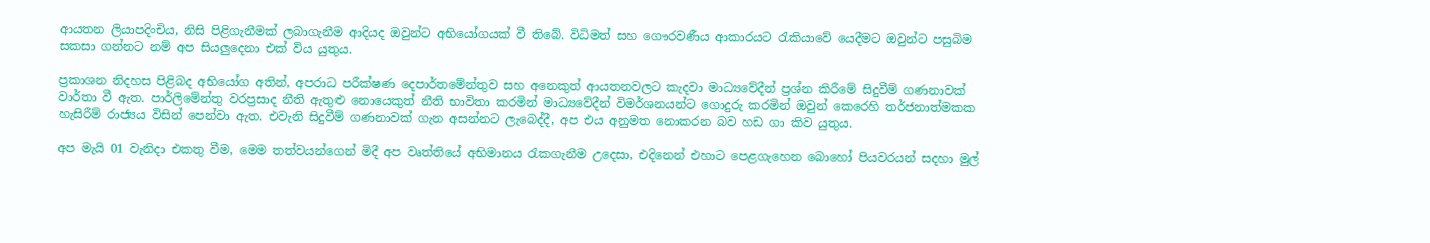ආයතන ලියාපදිංචිය, නිසි පිළිගැනීමක් ලබාගැනීම ආදියද ඔවුන්ට අභියෝගයක් වී තිබේ. විධිමත් සහ ගෞරවණීය ආකාරයට රැකියාවේ යෙදීමට ඔවුන්ට පසුබිම සකසා ගන්නට නම් අප සියලුදෙනා එක් විය යුතුය.

ප්‍රකාශන නිදහස පිළිබද අභියෝග අතින්, අපරාධ පරීක්ෂණ දෙපාර්තමේන්තුව සහ අනෙකුත් ආයතනවලට කැදවා මාධ්‍යවේදීන් ප්‍රශ්න කිරීමේ සිදුවීම් ගණනාවක් වාර්තා වී ඇත. පාර්ලිමේන්තු වරප්‍රසාද නීති ඇතුළු නොයෙකුත් නීති භාවිතා කරමින් මාධ්‍යවේදීන් විමර්ශනයන්ට ගොදුරු කරමින් ඔවුන් කෙරෙහි තර්ජනාත්මකක හැසිරීම් රාජ්‍යය විසින් පෙන්වා ඇත. එවැනි සිදුවීම් ගණනාවක් ගැන අසන්නට ලැබෙද්දී, අප එය අනුමත නොකරන බව හඩ ගා කිව යුතුය.

අප මැයි 01 වැනිදා එකතු වීම, මෙම තත්වයන්ගෙන් මිදී අප වෘත්තියේ අභිමානය රැකගැනීම උදෙසා, එදිනෙන් එහාට පෙළගැහෙන බොහෝ පියවරයන් සදහා මුල්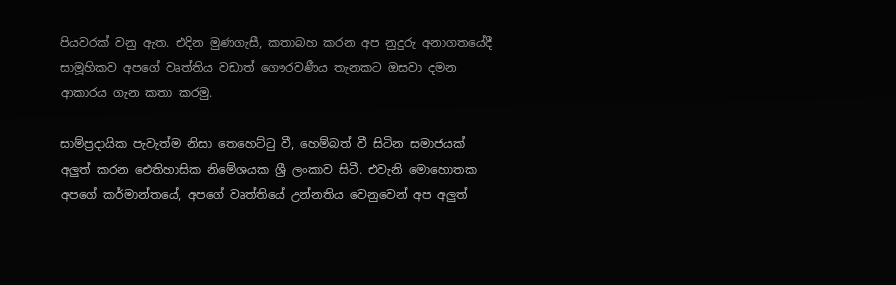පියවරක් වනු ඇත. එදින මුණගැසී, කතාබහ කරන අප නුදුරු අනාගතයේදී සාමූහිකව අපගේ වෘත්තිය වඩාත් ගෞරවණීය තැනකට ඔසවා දමන ආකාරය ගැන කතා කරමු.

සාම්ප්‍රදායික පැවැත්ම නිසා තෙහෙට්ටු වී, හෙම්බත් වී සිටින සමාජයක් අලුත් කරන ඓතිහාසික නිමේශයක ශ්‍රී ලංකාව සිටී. එවැනි මොහොතක අපගේ කර්මාන්තයේ, අපගේ වෘත්තියේ උන්නතිය වෙනුවෙන් අප අලුත්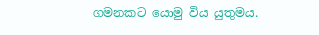ගමනකට යොමු විය යුතුමය.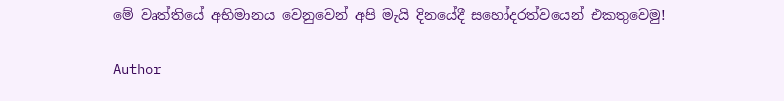මේ වෘත්තියේ අභිමානය වෙනුවෙන් අපි මැයි දිනයේදී සහෝදරත්වයෙන් එකතුවෙමු!

Author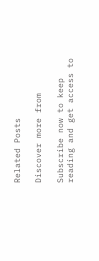Related Posts

Discover more from

Subscribe now to keep reading and get access to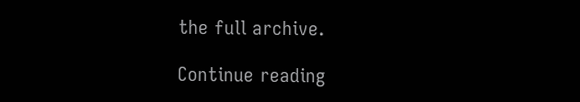the full archive.

Continue reading